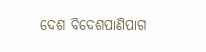ଦେଶ ବିଦେଶପାଣିପାଗ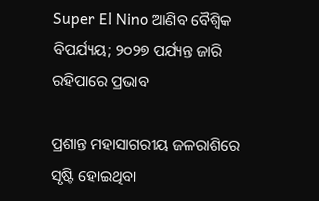Super El Nino ଆଣିବ ବୈଶ୍ବିକ ବିପର୍ଯ୍ୟୟ; ୨୦୨୭ ପର୍ଯ୍ୟନ୍ତ ଜାରି ରହିପାରେ ପ୍ରଭାବ

ପ୍ରଶାନ୍ତ ମହାସାଗରୀୟ ଜଳରାଶିରେ ସୃଷ୍ଟି ହୋଇଥିବା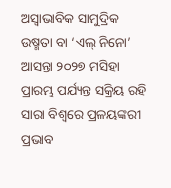ଅସ୍ୱାଭାବିକ ସାମୁଦ୍ରିକ ଉଷ୍ମତା ବା ‘ଏଲ୍ ନିନୋ’ ଆସନ୍ତା ୨୦୨୭ ମସିହା ପ୍ରାରମ୍ଭ ପର୍ଯ୍ୟନ୍ତ ସକ୍ରିୟ ରହି ସାରା ବିଶ୍ୱରେ ପ୍ରଳୟଙ୍କରୀ ପ୍ରଭାବ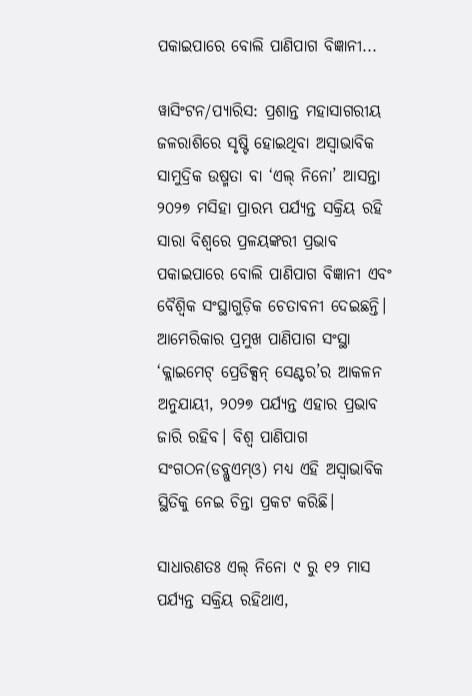ପକାଇପାରେ ବୋଲି ପାଣିପାଗ ବିଜ୍ଞାନୀ...

ୱାସିଂଟନ/ପ୍ୟାରିସ: ପ୍ରଶାନ୍ତ ମହାସାଗରୀୟ ଜଳରାଶିରେ ସୃଷ୍ଟି ହୋଇଥିବା ଅସ୍ୱାଭାବିକ ସାମୁଦ୍ରିକ ଉଷ୍ମତା ବା ‘ଏଲ୍ ନିନୋ’ ଆସନ୍ତା ୨୦୨୭ ମସିହା ପ୍ରାରମ୍ଭ ପର୍ଯ୍ୟନ୍ତ ସକ୍ରିୟ ରହି ସାରା ବିଶ୍ୱରେ ପ୍ରଳୟଙ୍କରୀ ପ୍ରଭାବ ପକାଇପାରେ ବୋଲି ପାଣିପାଗ ବିଜ୍ଞାନୀ ଏବଂ ବୈଶ୍ୱିକ ସଂସ୍ଥାଗୁଡ଼ିକ ଚେତାବନୀ ଦେଇଛନ୍ତି। ଆମେରିକାର ପ୍ରମୁଖ ପାଣିପାଗ ସଂସ୍ଥା ‘କ୍ଲାଇମେଟ୍ ପ୍ରେଡିକ୍ସନ୍ ସେଣ୍ଟର’ର ଆକଳନ ଅନୁଯାୟୀ, ୨୦୨୭ ପର୍ଯ୍ୟନ୍ତ ଏହାର ପ୍ରଭାବ ଜାରି ରହିବ। ବିଶ୍ବ ପାଣିପାଗ ସଂଗଠନ(ଡବ୍ଲୁଏମ୍‌ଓ) ମଧ୍ୟ ଏହି ଅସ୍ୱାଭାବିକ ସ୍ଥିତିକୁ ନେଇ ଚିନ୍ତା ପ୍ରକଟ କରିଛି।

ସାଧାରଣତଃ ଏଲ୍ ନିନୋ ୯ ରୁ ୧୨ ମାସ ପର୍ଯ୍ୟନ୍ତ ସକ୍ରିୟ ରହିଥାଏ,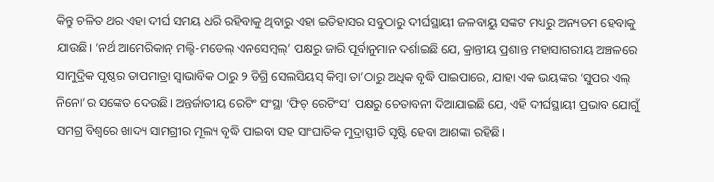କିନ୍ତୁ ଚଳିତ ଥର ଏହା ଦୀର୍ଘ ସମୟ ଧରି ରହିବାକୁ ଥିବାରୁ ଏହା ଇତିହାସର ସବୁଠାରୁ ଦୀର୍ଘସ୍ଥାୟୀ ଜଳବାୟୁ ସଙ୍କଟ ମଧ୍ୟରୁ ଅନ୍ୟତମ ହେବାକୁ ଯାଉଛି। ‘ନର୍ଥ ଆମେରିକାନ୍ ମଲ୍ଟି-ମଡେଲ୍ ଏନସେମ୍ବଲ୍’ ପକ୍ଷରୁ ଜାରି ପୂର୍ବାନୁମାନ ଦର୍ଶାଇଛି ଯେ, କ୍ରାନ୍ତୀୟ ପ୍ରଶାନ୍ତ ମହାସାଗରୀୟ ଅଞ୍ଚଳରେ ସାମୁଦ୍ରିକ ପୃଷ୍ଠର ତାପମାତ୍ରା ସ୍ୱାଭାବିକ ଠାରୁ ୨ ଡିଗ୍ରି ସେଲସିୟସ୍ କିମ୍ବା ତା’ଠାରୁ ଅଧିକ ବୃଦ୍ଧି ପାଇପାରେ, ଯାହା ଏକ ଭୟଙ୍କର ‘ସୁପର ଏଲ୍ ନିନୋ’ର ସଙ୍କେତ ଦେଉଛି। ଅନ୍ତର୍ଜାତୀୟ ରେଟିଂ ସଂସ୍ଥା ‘ଫିଚ୍ ରେଟିଂସ’ ପକ୍ଷରୁ ଚେତାବନୀ ଦିଆଯାଇଛି ଯେ, ଏହି ଦୀର୍ଘସ୍ଥାୟୀ ପ୍ରଭାବ ଯୋଗୁଁ ସମଗ୍ର ବିଶ୍ୱରେ ଖାଦ୍ୟ ସାମଗ୍ରୀର ମୂଲ୍ୟ ବୃଦ୍ଧି ପାଇବା ସହ ସାଂଘାତିକ ମୁଦ୍ରାସ୍ଫୀତି ସୃଷ୍ଟି ହେବା ଆଶଙ୍କା ରହିଛି।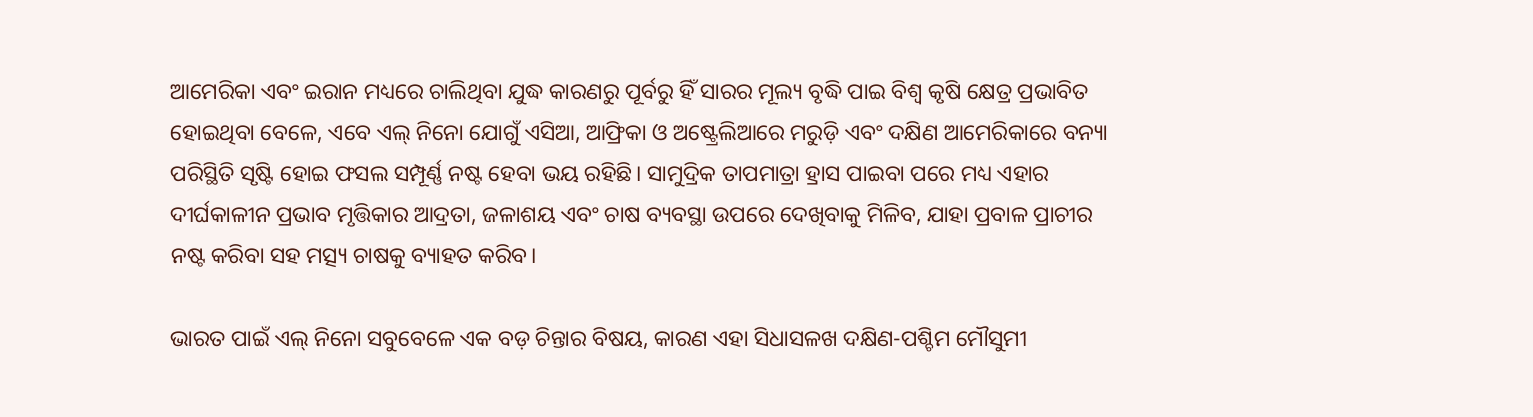ଆମେରିକା ଏବଂ ଇରାନ ମଧ୍ୟରେ ଚାଲିଥିବା ଯୁଦ୍ଧ କାରଣରୁ ପୂର୍ବରୁ ହିଁ ସାରର ମୂଲ୍ୟ ବୃଦ୍ଧି ପାଇ ବିଶ୍ୱ କୃଷି କ୍ଷେତ୍ର ପ୍ରଭାବିତ ହୋଇଥିବା ବେଳେ, ଏବେ ଏଲ୍ ନିନୋ ଯୋଗୁଁ ଏସିଆ, ଆଫ୍ରିକା ଓ ଅଷ୍ଟ୍ରେଲିଆରେ ମରୁଡ଼ି ଏବଂ ଦକ୍ଷିଣ ଆମେରିକାରେ ବନ୍ୟା ପରିସ୍ଥିତି ସୃଷ୍ଟି ହୋଇ ଫସଲ ସମ୍ପୂର୍ଣ୍ଣ ନଷ୍ଟ ହେବା ଭୟ ରହିଛି। ସାମୁଦ୍ରିକ ତାପମାତ୍ରା ହ୍ରାସ ପାଇବା ପରେ ମଧ୍ୟ ଏହାର ଦୀର୍ଘକାଳୀନ ପ୍ରଭାବ ମୃତ୍ତିକାର ଆଦ୍ରତା, ଜଳାଶୟ ଏବଂ ଚାଷ ବ୍ୟବସ୍ଥା ଉପରେ ଦେଖିବାକୁ ମିଳିବ, ଯାହା ପ୍ରବାଳ ପ୍ରାଚୀର ନଷ୍ଟ କରିବା ସହ ମତ୍ସ୍ୟ ଚାଷକୁ ବ୍ୟାହତ କରିବ।

ଭାରତ ପାଇଁ ଏଲ୍ ନିନୋ ସବୁବେଳେ ଏକ ବଡ଼ ଚିନ୍ତାର ବିଷୟ, କାରଣ ଏହା ସିଧାସଳଖ ଦକ୍ଷିଣ-ପଶ୍ଚିମ ମୌସୁମୀ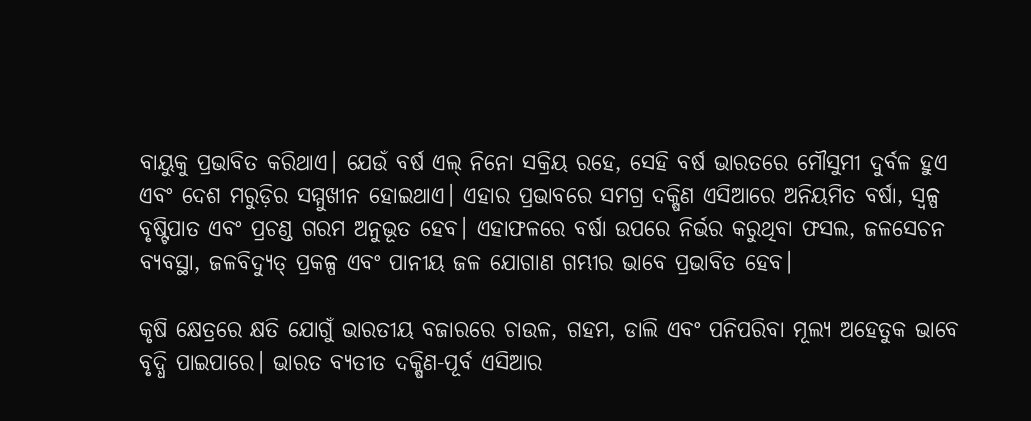ବାୟୁକୁ ପ୍ରଭାବିତ କରିଥାଏ। ଯେଉଁ ବର୍ଷ ଏଲ୍ ନିନୋ ସକ୍ରିୟ ରହେ, ସେହି ବର୍ଷ ଭାରତରେ ମୌସୁମୀ ଦୁର୍ବଳ ହୁଏ ଏବଂ ଦେଶ ମରୁଡ଼ିର ସମ୍ମୁଖୀନ ହୋଇଥାଏ। ଏହାର ପ୍ରଭାବରେ ସମଗ୍ର ଦକ୍ଷିଣ ଏସିଆରେ ଅନିୟମିତ ବର୍ଷା, ସ୍ୱଳ୍ପ ବୃଷ୍ଟିପାତ ଏବଂ ପ୍ରଚଣ୍ଡ ଗରମ ଅନୁଭୂତ ହେବ। ଏହାଫଳରେ ବର୍ଷା ଉପରେ ନିର୍ଭର କରୁଥିବା ଫସଲ, ଜଳସେଚନ ବ୍ୟବସ୍ଥା, ଜଳବିଦ୍ୟୁତ୍ ପ୍ରକଳ୍ପ ଏବଂ ପାନୀୟ ଜଳ ଯୋଗାଣ ଗମ୍ଭୀର ଭାବେ ପ୍ରଭାବିତ ହେବ।

କୃଷି କ୍ଷେତ୍ରରେ କ୍ଷତି ଯୋଗୁଁ ଭାରତୀୟ ବଜାରରେ ଚାଉଳ, ଗହମ, ଡାଲି ଏବଂ ପନିପରିବା ମୂଲ୍ୟ ଅହେତୁକ ଭାବେ ବୃଦ୍ଧି ପାଇପାରେ। ଭାରତ ବ୍ୟତୀତ ଦକ୍ଷିଣ-ପୂର୍ବ ଏସିଆର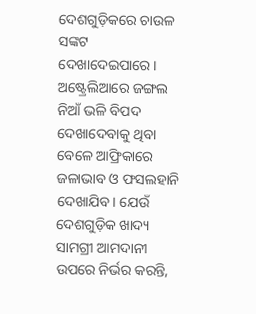ଦେଶଗୁଡ଼ିକରେ ଚାଉଳ ସଙ୍କଟ ଦେଖାଦେଇପାରେ। ଅଷ୍ଟ୍ରେଲିଆରେ ଜଙ୍ଗଲ ନିଆଁ ଭଳି ବିପଦ ଦେଖାଦେବାକୁ ଥିବା ବେଳେ ଆଫ୍ରିକାରେ ଜଳାଭାବ ଓ ଫସଲହାନି ଦେଖାଯିବ। ଯେଉଁ ଦେଶଗୁଡ଼ିକ ଖାଦ୍ୟ ସାମଗ୍ରୀ ଆମଦାନୀ ଉପରେ ନିର୍ଭର କରନ୍ତି,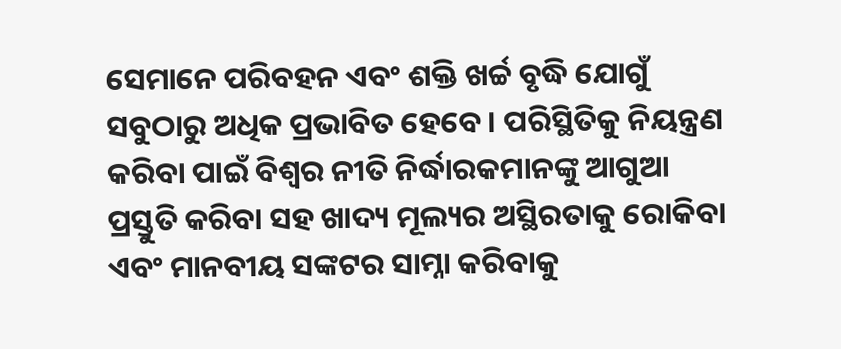ସେମାନେ ପରିବହନ ଏବଂ ଶକ୍ତି ଖର୍ଚ୍ଚ ବୃଦ୍ଧି ଯୋଗୁଁ ସବୁଠାରୁ ଅଧିକ ପ୍ରଭାବିତ ହେବେ। ପରିସ୍ଥିତିକୁ ନିୟନ୍ତ୍ରଣ କରିବା ପାଇଁ ବିଶ୍ୱର ନୀତି ନିର୍ଦ୍ଧାରକମାନଙ୍କୁ ଆଗୁଆ ପ୍ରସ୍ତୁତି କରିବା ସହ ଖାଦ୍ୟ ମୂଲ୍ୟର ଅସ୍ଥିରତାକୁ ରୋକିବା ଏବଂ ମାନବୀୟ ସଙ୍କଟର ସାମ୍ନା କରିବାକୁ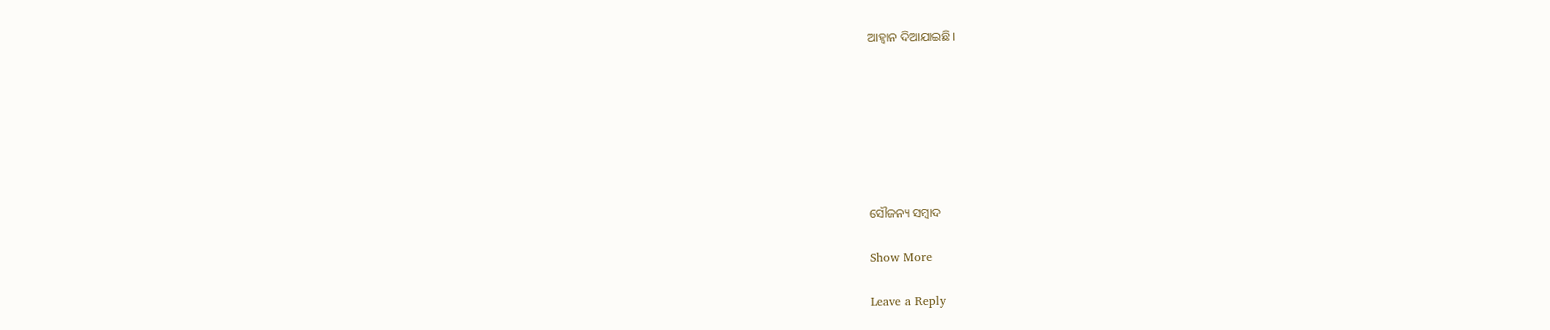ଆହ୍ୱାନ ଦିଆଯାଇଛି।







ସୌଜନ୍ୟ ସମ୍ବାଦ

Show More

Leave a Reply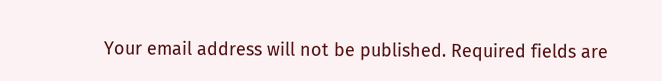Your email address will not be published. Required fields are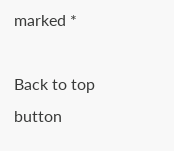marked *

Back to top button